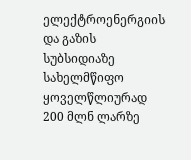ელექტროენერგიის და გაზის სუბსიდიაზე სახელმწიფო ყოველწლიურად 200 მლნ ლარზე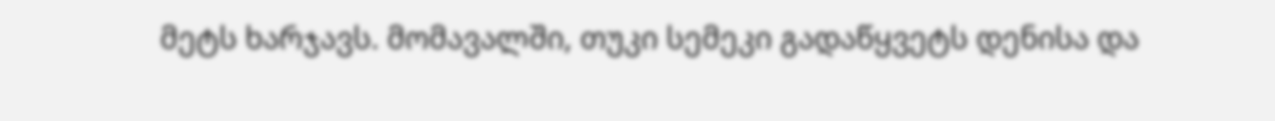მეტს ხარჯავს. მომავალში, თუკი სემეკი გადაწყვეტს დენისა და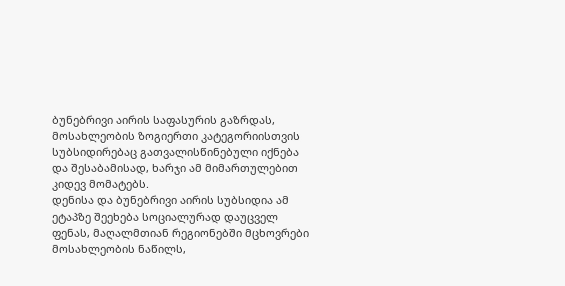ბუნებრივი აირის საფასურის გაზრდას, მოსახლეობის ზოგიერთი კატეგორიისთვის სუბსიდირებაც გათვალისწინებული იქნება და შესაბამისად, ხარჯი ამ მიმართულებით კიდევ მომატებს.
დენისა და ბუნებრივი აირის სუბსიდია ამ ეტაპზე შეეხება სოციალურად დაუცველ ფენას, მაღალმთიან რეგიონებში მცხოვრები მოსახლეობის ნაწილს,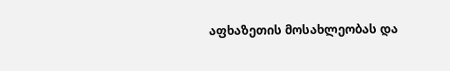აფხაზეთის მოსახლეობას და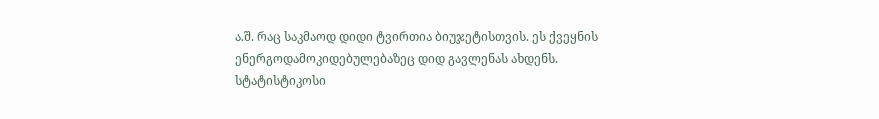ა.შ. რაც საკმაოდ დიდი ტვირთია ბიუჯეტისთვის. ეს ქვეყნის ენერგოდამოკიდებულებაზეც დიდ გავლენას ახდენს.
სტატისტიკოსი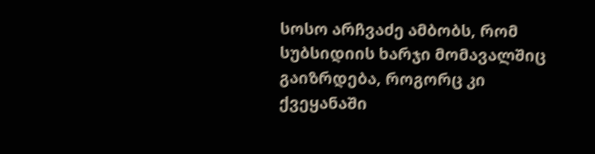სოსო არჩვაძე ამბობს, რომ სუბსიდიის ხარჯი მომავალშიც გაიზრდება, როგორც კი ქვეყანაში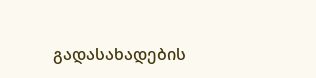გადასახადების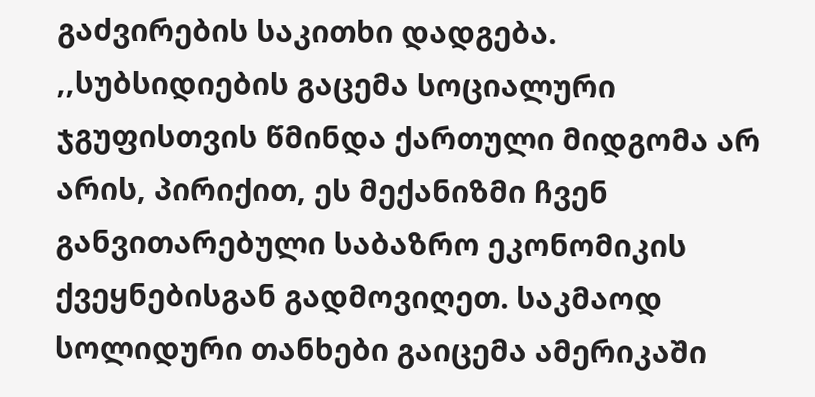გაძვირების საკითხი დადგება.
,,სუბსიდიების გაცემა სოციალური ჯგუფისთვის წმინდა ქართული მიდგომა არ არის, პირიქით, ეს მექანიზმი ჩვენ განვითარებული საბაზრო ეკონომიკის ქვეყნებისგან გადმოვიღეთ. საკმაოდ სოლიდური თანხები გაიცემა ამერიკაში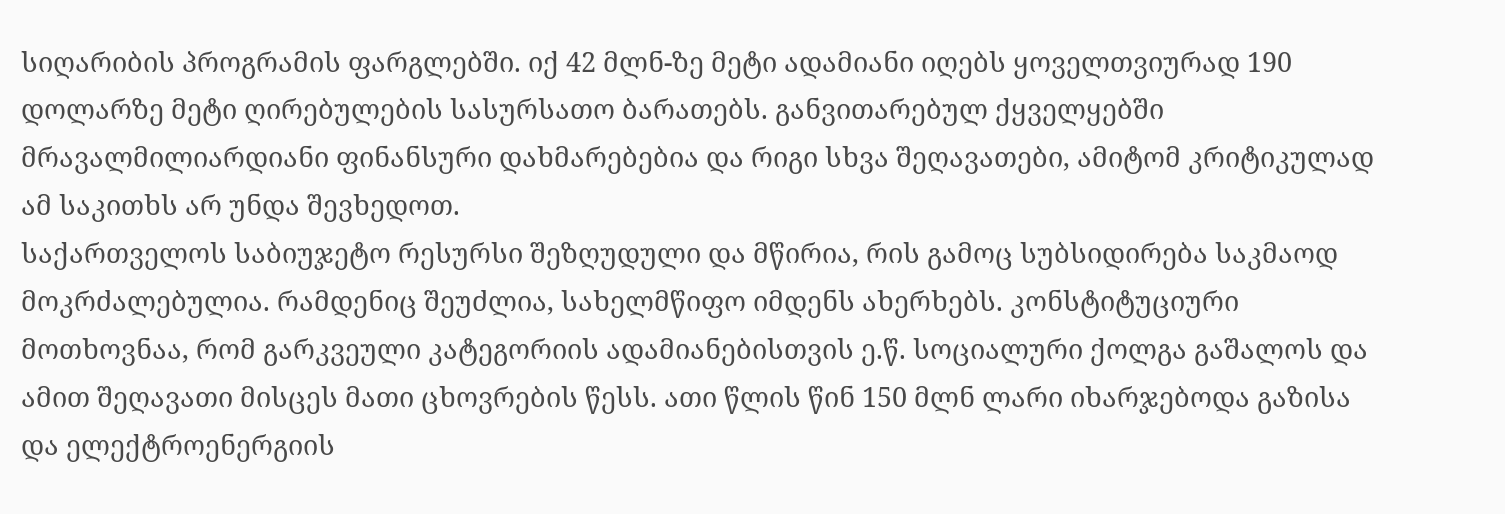სიღარიბის პროგრამის ფარგლებში. იქ 42 მლნ-ზე მეტი ადამიანი იღებს ყოველთვიურად 190 დოლარზე მეტი ღირებულების სასურსათო ბარათებს. განვითარებულ ქყველყებში მრავალმილიარდიანი ფინანსური დახმარებებია და რიგი სხვა შეღავათები, ამიტომ კრიტიკულად ამ საკითხს არ უნდა შევხედოთ.
საქართველოს საბიუჯეტო რესურსი შეზღუდული და მწირია, რის გამოც სუბსიდირება საკმაოდ მოკრძალებულია. რამდენიც შეუძლია, სახელმწიფო იმდენს ახერხებს. კონსტიტუციური მოთხოვნაა, რომ გარკვეული კატეგორიის ადამიანებისთვის ე.წ. სოციალური ქოლგა გაშალოს და ამით შეღავათი მისცეს მათი ცხოვრების წესს. ათი წლის წინ 150 მლნ ლარი იხარჯებოდა გაზისა და ელექტროენერგიის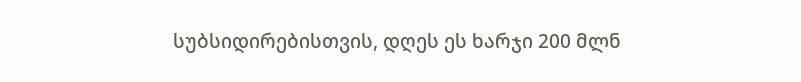სუბსიდირებისთვის, დღეს ეს ხარჯი 200 მლნ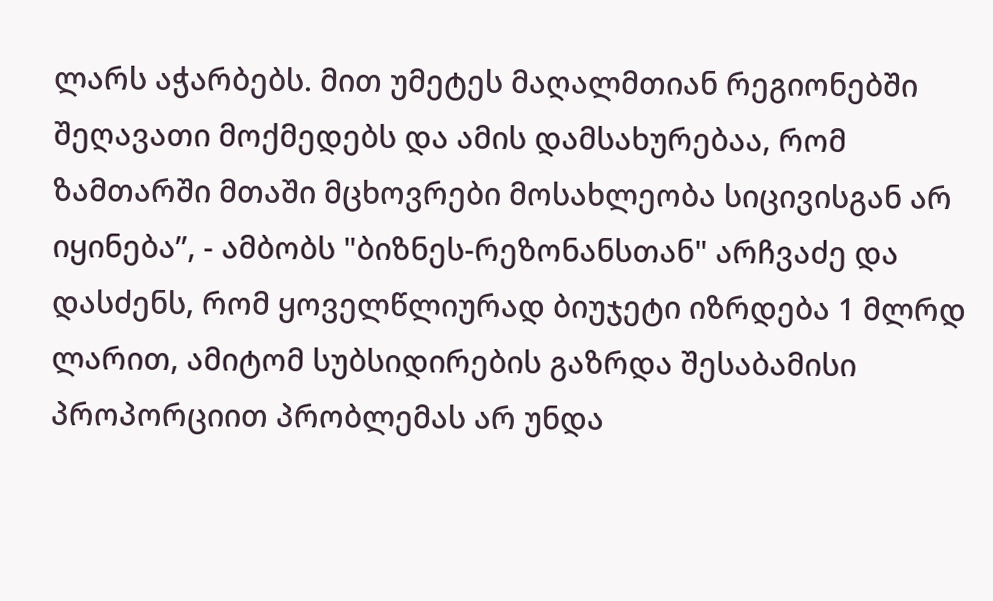ლარს აჭარბებს. მით უმეტეს მაღალმთიან რეგიონებში შეღავათი მოქმედებს და ამის დამსახურებაა, რომ ზამთარში მთაში მცხოვრები მოსახლეობა სიცივისგან არ იყინება”, - ამბობს "ბიზნეს-რეზონანსთან" არჩვაძე და დასძენს, რომ ყოველწლიურად ბიუჯეტი იზრდება 1 მლრდ ლარით, ამიტომ სუბსიდირების გაზრდა შესაბამისი პროპორციით პრობლემას არ უნდა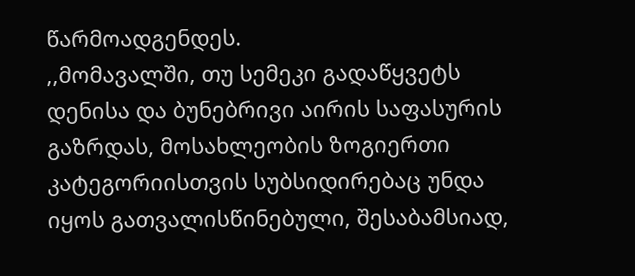წარმოადგენდეს.
,,მომავალში, თუ სემეკი გადაწყვეტს დენისა და ბუნებრივი აირის საფასურის გაზრდას, მოსახლეობის ზოგიერთი კატეგორიისთვის სუბსიდირებაც უნდა იყოს გათვალისწინებული, შესაბამსიად,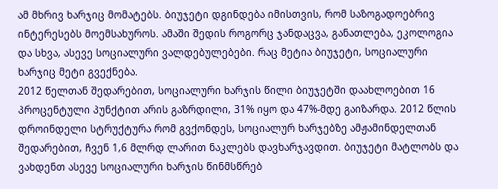ამ მხრივ ხარჯიც მომატებს. ბიუჯეტი დგინდება იმისთვის, რომ საზოგადოებრივ ინტერესებს მოემსახუროს. ამაში შედის როგორც ჯანდაცვა, განათლება, ეკოლოგია და სხვა, ასევე სოციალური ვალდებულებები. რაც მეტია ბიუჯეტი, სოციალური ხარჯიც მეტი გვექნება.
2012 წელთან შედარებით, სოციალური ხარჯის წილი ბიუჯეტში დაახლოებით 16 პროცენტული პუნქტით არის გაზრდილი, 31% იყო და 47%-მდე გაიზარდა. 2012 წლის დროინდელი სტრუქტურა რომ გვქონდეს, სოციალურ ხარჯებზე ამჟამინდელთან შედარებით, ჩვენ 1,6 მლრდ ლარით ნაკლებს დავხარჯავდით. ბიუჯეტი მატლობს და ვახდენთ ასევე სოციალური ხარჯის წინმსწრებ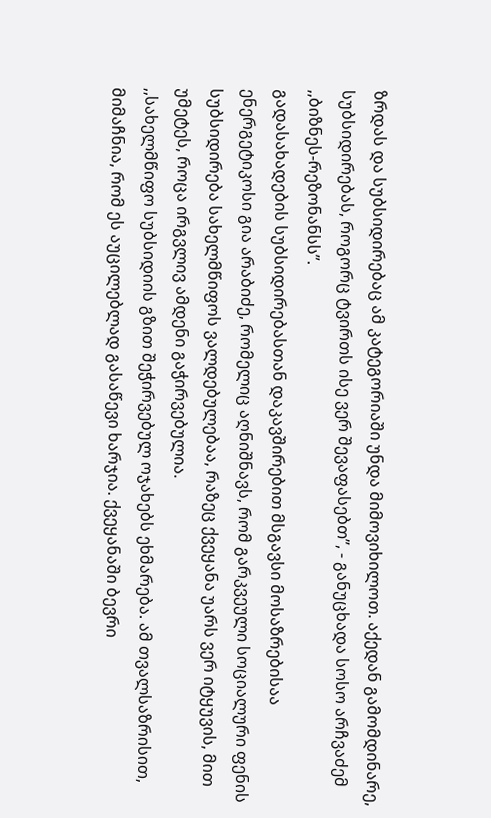ზრდას და სუბსიდირებაც ამ კატეგორიაში უნდა მიმოვიხილოთ. აქედან გამომდინარე, სუბსიდირებას, როგორც ტვირთს ისე ვერ შევაფასებთ”, - განუცხადა სოსო არჩვაძემ ,,ბიზნეს-რეზონანსს”.
გადასახადების სუბსიდირებასთან დაკავშირებით მსგავსი მოსაზრებისაა ენერგეტიკოსი გია არაბიძე, რომელიც აღნიშნავს, რომ გარკვეული სოციალური ფენის სუბსიდირება სახელმწიფოს ვალდებულებაა, რაზეც ქვეყანა უარს ვერ იტყუვის, მით უმეტეს, როცა ირგვლივ ამდენი გაჭირვებულია.
,,სახელმწიფო სუბსიდიის გზით შეჭირვებულ ოჯახებს ეხმარება. ამ თვალსაზრისით, მიმაჩნია, რომ ეს აუცილებლად გასაწევი ხარჯია. ქვეყანაში ბევრი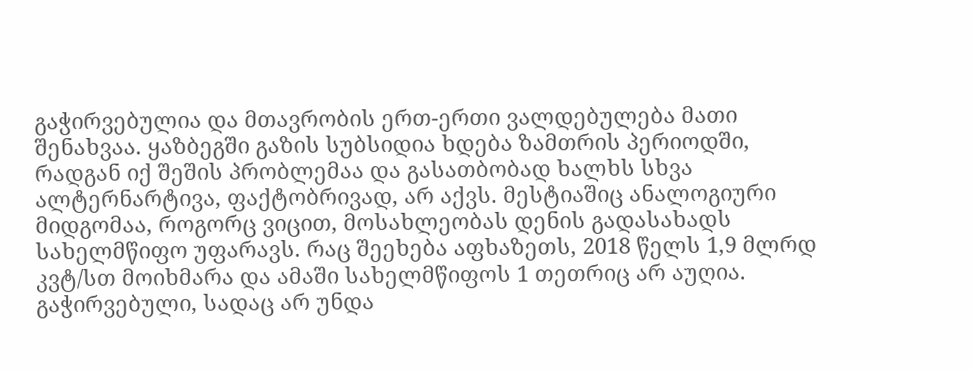გაჭირვებულია და მთავრობის ერთ-ერთი ვალდებულება მათი შენახვაა. ყაზბეგში გაზის სუბსიდია ხდება ზამთრის პერიოდში, რადგან იქ შეშის პრობლემაა და გასათბობად ხალხს სხვა ალტერნარტივა, ფაქტობრივად, არ აქვს. მესტიაშიც ანალოგიური მიდგომაა, როგორც ვიცით, მოსახლეობას დენის გადასახადს სახელმწიფო უფარავს. რაც შეეხება აფხაზეთს, 2018 წელს 1,9 მლრდ კვტ/სთ მოიხმარა და ამაში სახელმწიფოს 1 თეთრიც არ აუღია. გაჭირვებული, სადაც არ უნდა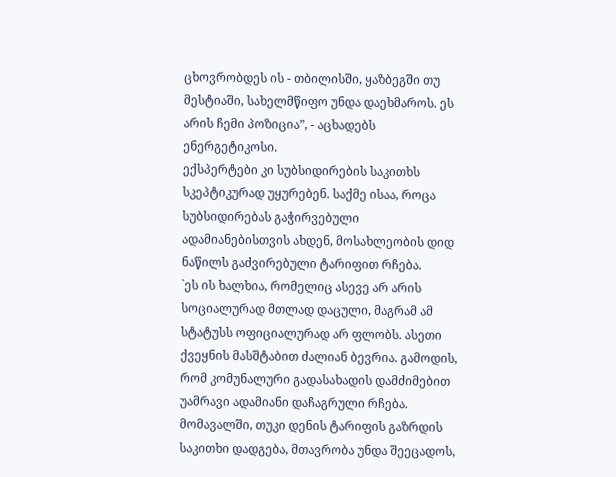ცხოვრობდეს ის - თბილისში, ყაზბეგში თუ მესტიაში, სახელმწიფო უნდა დაეხმაროს. ეს არის ჩემი პოზიცია”, - აცხადებს ენერგეტიკოსი.
ექსპერტები კი სუბსიდირების საკითხს სკეპტიკურად უყურებენ. საქმე ისაა, როცა სუბსიდირებას გაჭირვებული ადამიანებისთვის ახდენ, მოსახლეობის დიდ ნაწილს გაძვირებული ტარიფით რჩება.
`ეს ის ხალხია, რომელიც ასევე არ არის სოციალურად მთლად დაცული, მაგრამ ამ სტატუსს ოფიციალურად არ ფლობს. ასეთი ქვეყნის მასშტაბით ძალიან ბევრია. გამოდის, რომ კომუნალური გადასახადის დამძიმებით უამრავი ადამიანი დაჩაგრული რჩება. მომავალში, თუკი დენის ტარიფის გაზრდის საკითხი დადგება, მთავრობა უნდა შეეცადოს,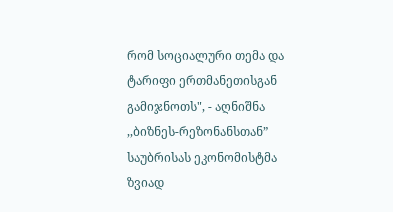რომ სოციალური თემა და ტარიფი ერთმანეთისგან გამიჯნოთს", - აღნიშნა ,,ბიზნეს-რეზონანსთან” საუბრისას ეკონომისტმა ზვიად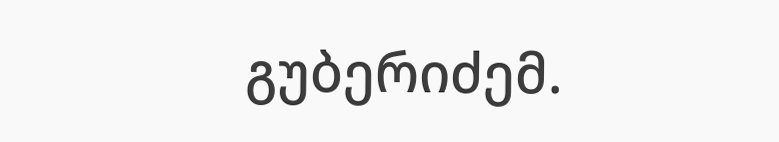გუბერიძემ.